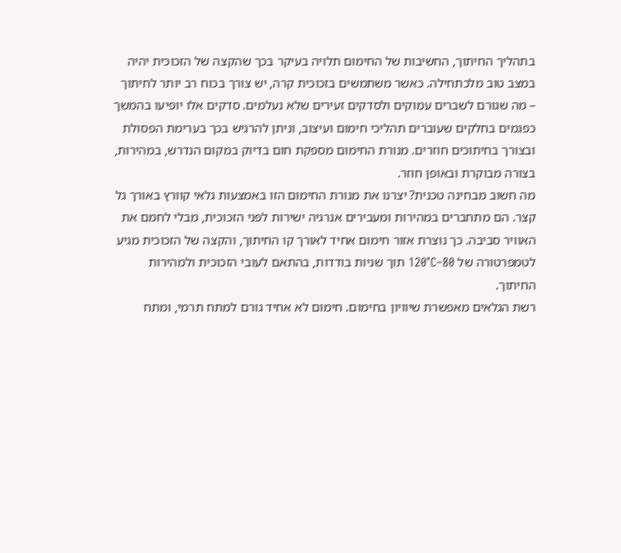בתהליך החיתוך, החשיבות של החימום תלויה בעיקר בכך שהקצה של הזכוכית יהיה במצב טוב מלכתחילה. כאשר משתמשים בזכוכית קרה, יש צורך בכוח רב יותר לחיתוך – מה שגורם לשברים עמוקים ולסדקים זעירים שלא נעלמים. סדקים אלו יופיעו בהמשך כפגמים בחלקים שעוברים תהליכי חימום ועיצוב, וניתן להרגיש בכך בערימת הפסולת ובצורך בחיתוכים חוזרים. מנורת החימום מספקת חום בדיוק במקום הנדרש, במהירות, בצורה מבוקרת ובאופן חוזר.
מה חשוב מבחינה טכנית? יצרנו את מנורת החימום הזו באמצעות גלאי קוורץ באורך גל קצר. הם מתחברים במהירות ומעבירים אנרגיה ישירות לפני הזכוכית, מבלי לחמם את האוויר סביבה. כך נוצרת אזור חימום אחיד לאורך קו החיתוך, והקצה של הזכוכית מגיע לטמפרטורה של 80–120°C תוך שניות בודדות, בהתאם לעובי הזכוכית ולמהירות החיתוך.
רשת הגלאים מאפשרת שיוויון בחימום. חימום לא אחיד גורם למתח תרמי, ומתח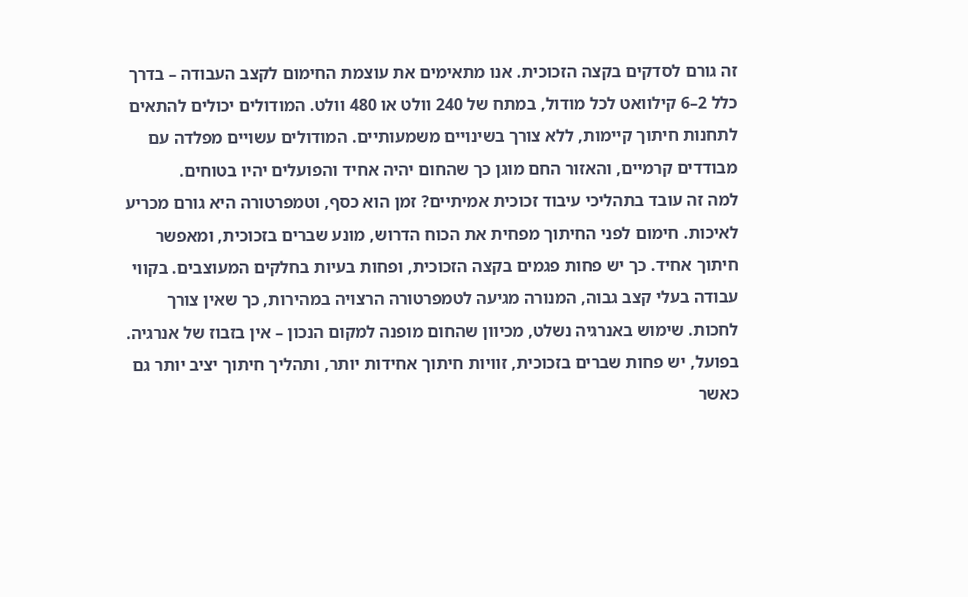זה גורם לסדקים בקצה הזכוכית. אנו מתאימים את עוצמת החימום לקצב העבודה – בדרך כלל 2–6 קילוואט לכל מודול, במתח של 240 וולט או 480 וולט. המודולים יכולים להתאים לתחנות חיתוך קיימות, ללא צורך בשינויים משמעותיים. המודולים עשויים מפלדה עם מבודדים קרמיים, והאזור החם מוגן כך שהחום יהיה אחיד והפועלים יהיו בטוחים.
למה זה עובד בתהליכי עיבוד זכוכית אמיתיים? זמן הוא כסף, וטמפרטורה היא גורם מכריע לאיכות. חימום לפני החיתוך מפחית את הכוח הדרוש, מונע שברים בזכוכית, ומאפשר חיתוך אחיד. כך יש פחות פגמים בקצה הזכוכית, ופחות בעיות בחלקים המעוצבים. בקווי עבודה בעלי קצב גבוה, המנורה מגיעה לטמפרטורה הרצויה במהירות, כך שאין צורך לחכות. שימוש באנרגיה נשלט, מכיוון שהחום מופנה למקום הנכון – אין בזבוז של אנרגיה. בפועל, יש פחות שברים בזכוכית, זוויות חיתוך אחידות יותר, ותהליך חיתוך יציב יותר גם כאשר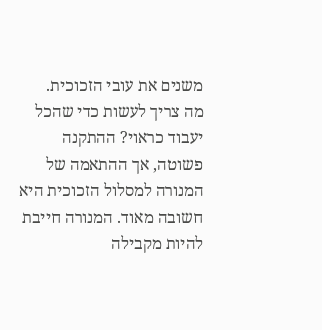משנים את עובי הזכוכית.
מה צריך לעשות כדי שהכל יעבוד כראוי? ההתקנה פשוטה, אך ההתאמה של המנורה למסלול הזכוכית היא חשובה מאוד. המנורה חייבת להיות מקבילה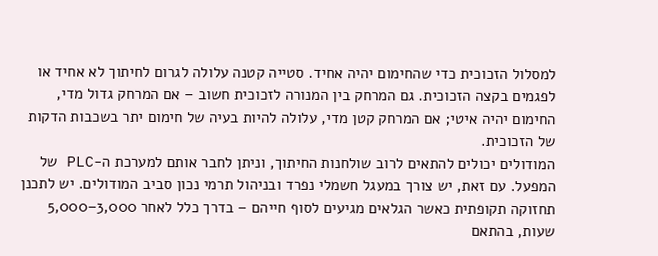למסלול הזכוכית כדי שהחימום יהיה אחיד. סטייה קטנה עלולה לגרום לחיתוך לא אחיד או לפגמים בקצה הזכוכית. גם המרחק בין המנורה לזכוכית חשוב – אם המרחק גדול מדי, החימום יהיה איטי; אם המרחק קטן מדי, עלולה להיות בעיה של חימום יתר בשכבות הדקות של הזכוכית.
המודולים יכולים להתאים לרוב שולחנות החיתוך, וניתן לחבר אותם למערכת ה-PLC של המפעל. עם זאת, יש צורך במעגל חשמלי נפרד ובניהול תרמי נכון סביב המודולים. יש לתכנן תחזוקה תקופתית כאשר הגלאים מגיעים לסוף חייהם – בדרך כלל לאחר 3,000–5,000 שעות, בהתאם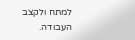למתח ולקצב העבודה.